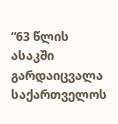“63 წლის ასაკში გარდაიცვალა საქართველოს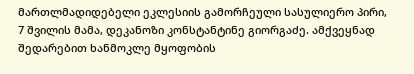მართლმადიდებელი ეკლესიის გამორჩეული სასულიერო პირი, 7 შვილის მამა, დეკანოზი კონსტანტინე გიორგაძე. ამქვეყნად შედარებით ხანმოკლე მყოფობის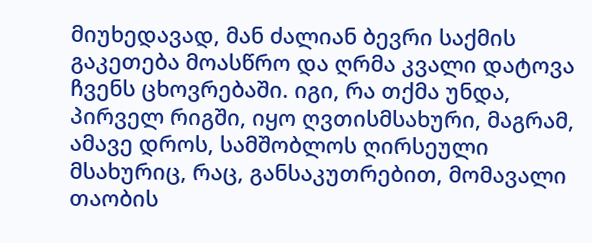მიუხედავად, მან ძალიან ბევრი საქმის გაკეთება მოასწრო და ღრმა კვალი დატოვა ჩვენს ცხოვრებაში. იგი, რა თქმა უნდა, პირველ რიგში, იყო ღვთისმსახური, მაგრამ, ამავე დროს, სამშობლოს ღირსეული მსახურიც, რაც, განსაკუთრებით, მომავალი თაობის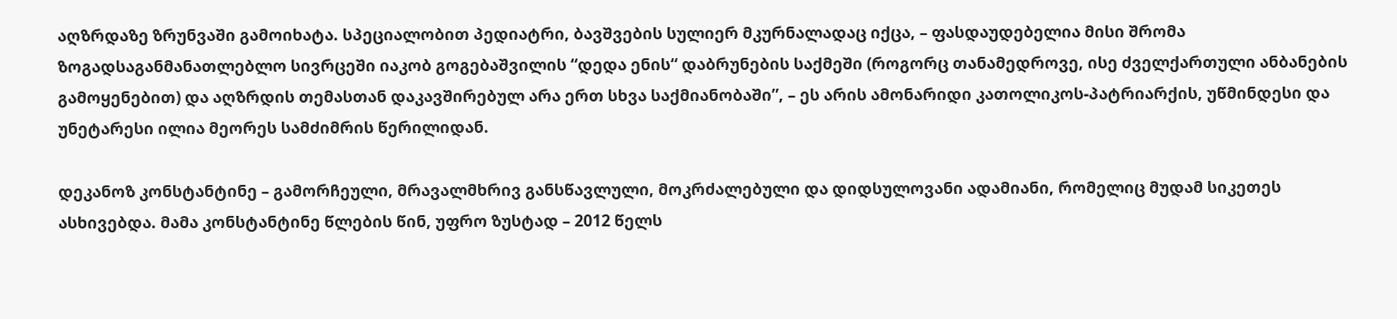აღზრდაზე ზრუნვაში გამოიხატა. სპეციალობით პედიატრი, ბავშვების სულიერ მკურნალადაც იქცა, – ფასდაუდებელია მისი შრომა ზოგადსაგანმანათლებლო სივრცეში იაკობ გოგებაშვილის “დედა ენის“ დაბრუნების საქმეში (როგორც თანამედროვე, ისე ძველქართული ანბანების გამოყენებით) და აღზრდის თემასთან დაკავშირებულ არა ერთ სხვა საქმიანობაში”, – ეს არის ამონარიდი კათოლიკოს-პატრიარქის, უწმინდესი და უნეტარესი ილია მეორეს სამძიმრის წერილიდან.

დეკანოზ კონსტანტინე – გამორჩეული, მრავალმხრივ განსწავლული, მოკრძალებული და დიდსულოვანი ადამიანი, რომელიც მუდამ სიკეთეს ასხივებდა. მამა კონსტანტინე წლების წინ, უფრო ზუსტად – 2012 წელს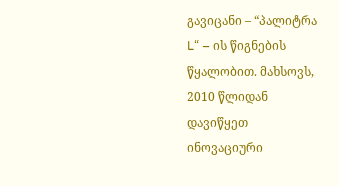გავიცანი – “პალიტრა L“ – ის წიგნების წყალობით. მახსოვს, 2010 წლიდან დავიწყეთ ინოვაციური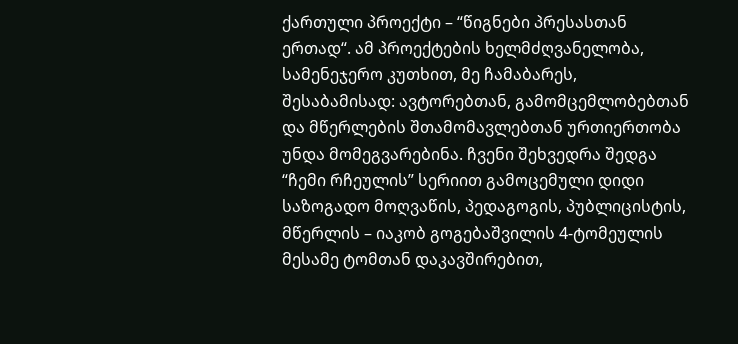ქართული პროექტი – “წიგნები პრესასთან ერთად“. ამ პროექტების ხელმძღვანელობა, სამენეჯერო კუთხით, მე ჩამაბარეს, შესაბამისად: ავტორებთან, გამომცემლობებთან და მწერლების შთამომავლებთან ურთიერთობა უნდა მომეგვარებინა. ჩვენი შეხვედრა შედგა “ჩემი რჩეულის” სერიით გამოცემული დიდი საზოგადო მოღვაწის, პედაგოგის, პუბლიცისტის, მწერლის – იაკობ გოგებაშვილის 4-ტომეულის მესამე ტომთან დაკავშირებით,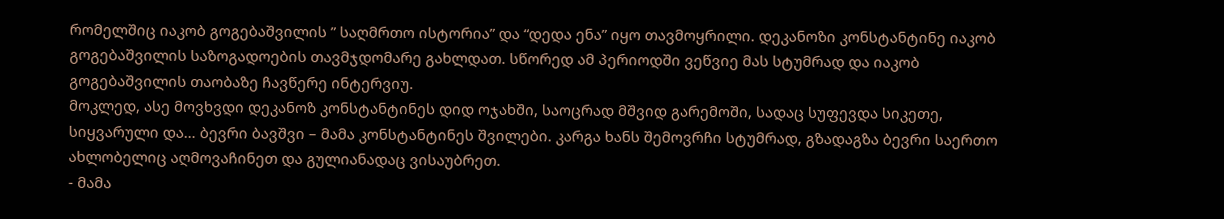რომელშიც იაკობ გოგებაშვილის ” საღმრთო ისტორია” და “დედა ენა” იყო თავმოყრილი. დეკანოზი კონსტანტინე იაკობ გოგებაშვილის საზოგადოების თავმჯდომარე გახლდათ. სწორედ ამ პერიოდში ვეწვიე მას სტუმრად და იაკობ გოგებაშვილის თაობაზე ჩავწერე ინტერვიუ.
მოკლედ, ასე მოვხვდი დეკანოზ კონსტანტინეს დიდ ოჯახში, საოცრად მშვიდ გარემოში, სადაც სუფევდა სიკეთე, სიყვარული და… ბევრი ბავშვი – მამა კონსტანტინეს შვილები. კარგა ხანს შემოვრჩი სტუმრად, გზადაგზა ბევრი საერთო ახლობელიც აღმოვაჩინეთ და გულიანადაც ვისაუბრეთ.
- მამა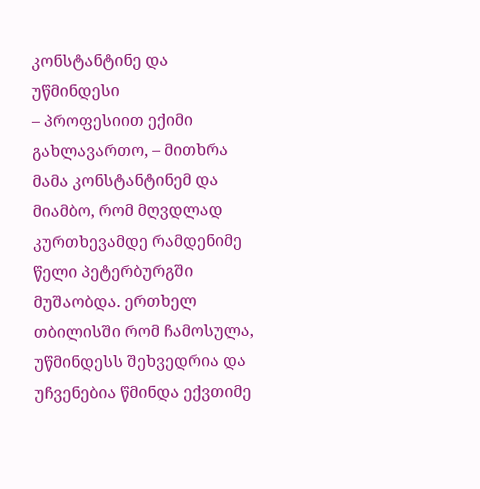კონსტანტინე და უწმინდესი
– პროფესიით ექიმი გახლავართო, – მითხრა მამა კონსტანტინემ და მიამბო, რომ მღვდლად კურთხევამდე რამდენიმე წელი პეტერბურგში მუშაობდა. ერთხელ თბილისში რომ ჩამოსულა, უწმინდესს შეხვედრია და უჩვენებია წმინდა ექვთიმე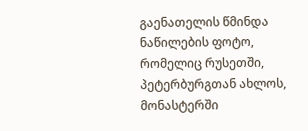გაენათელის წმინდა ნაწილების ფოტო, რომელიც რუსეთში, პეტერბურგთან ახლოს, მონასტერში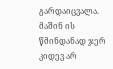გარდაიცვალა. მაშინ ის წმინდანად ჯერ კიდევ არ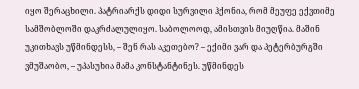იყო შერაცხილი. პატრიარქს დიდი სურვილი ჰქონია, რომ მეუფე ექვთიმე სამშობლოში დაკრძალულიყო. საბოლოოდ, ამისთვის მიუღწია. მაშინ უკითხავს უწმინდესს, – შენ რას აკეთებო? – ექიმი ვარ და პეტერბურგში ვმუშაობო, – უპასუხია მამა კონსტანტინეს. უწმინდეს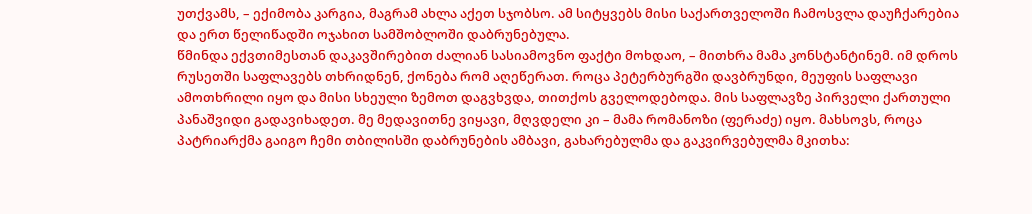უთქვამს, – ექიმობა კარგია, მაგრამ ახლა აქეთ სჯობსო. ამ სიტყვებს მისი საქართველოში ჩამოსვლა დაუჩქარებია და ერთ წელიწადში ოჯახით სამშობლოში დაბრუნებულა.
წმინდა ექვთიმესთან დაკავშირებით ძალიან სასიამოვნო ფაქტი მოხდაო, – მითხრა მამა კონსტანტინემ. იმ დროს რუსეთში საფლავებს თხრიდნენ, ქონება რომ აღეწერათ. როცა პეტერბურგში დავბრუნდი, მეუფის საფლავი ამოთხრილი იყო და მისი სხეული ზემოთ დაგვხვდა, თითქოს გველოდებოდა. მის საფლავზე პირველი ქართული პანაშვიდი გადავიხადეთ. მე მედავითნე ვიყავი, მღვდელი კი – მამა რომანოზი (ფერაძე) იყო. მახსოვს, როცა პატრიარქმა გაიგო ჩემი თბილისში დაბრუნების ამბავი, გახარებულმა და გაკვირვებულმა მკითხა: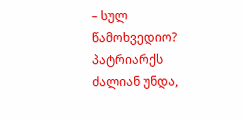– სულ წამოხვედიო?
პატრიარქს ძალიან უნდა,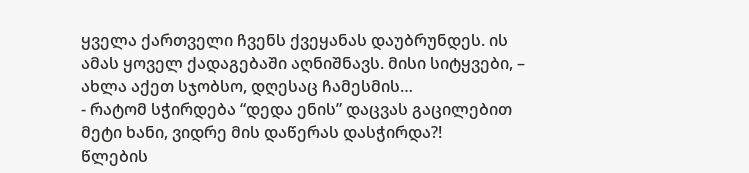ყველა ქართველი ჩვენს ქვეყანას დაუბრუნდეს. ის ამას ყოველ ქადაგებაში აღნიშნავს. მისი სიტყვები, – ახლა აქეთ სჯობსო, დღესაც ჩამესმის…
- რატომ სჭირდება “დედა ენის” დაცვას გაცილებით მეტი ხანი, ვიდრე მის დაწერას დასჭირდა?!
წლების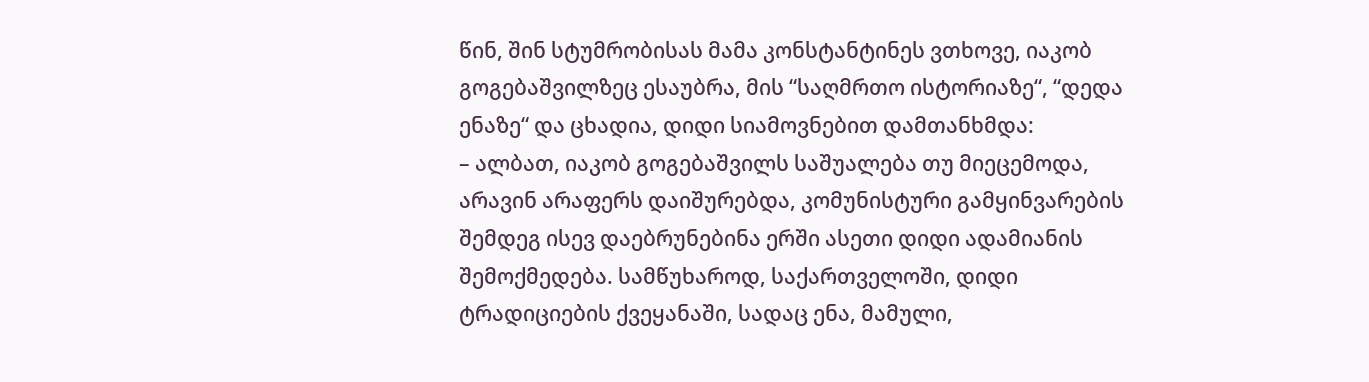წინ, შინ სტუმრობისას მამა კონსტანტინეს ვთხოვე, იაკობ გოგებაშვილზეც ესაუბრა, მის “საღმრთო ისტორიაზე“, “დედა ენაზე“ და ცხადია, დიდი სიამოვნებით დამთანხმდა:
– ალბათ, იაკობ გოგებაშვილს საშუალება თუ მიეცემოდა, არავინ არაფერს დაიშურებდა, კომუნისტური გამყინვარების შემდეგ ისევ დაებრუნებინა ერში ასეთი დიდი ადამიანის შემოქმედება. სამწუხაროდ, საქართველოში, დიდი ტრადიციების ქვეყანაში, სადაც ენა, მამული,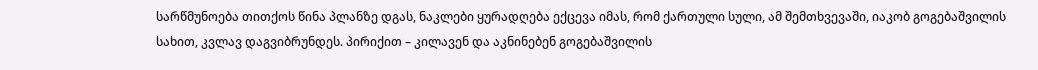სარწმუნოება თითქოს წინა პლანზე დგას, ნაკლები ყურადღება ექცევა იმას, რომ ქართული სული, ამ შემთხვევაში, იაკობ გოგებაშვილის სახით, კვლავ დაგვიბრუნდეს. პირიქით – კილავენ და აკნინებენ გოგებაშვილის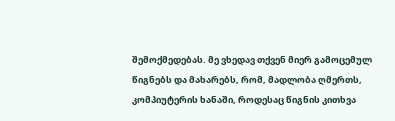შემოქმედებას. მე ვხედავ თქვენ მიერ გამოცემულ წიგნებს და მახარებს, რომ, მადლობა ღმერთს, კომპიუტერის ხანაში, როდესაც წიგნის კითხვა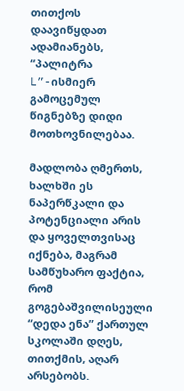თითქოს დაავიწყდათ ადამიანებს, “პალიტრა L”-ისმიერ გამოცემულ წიგნებზე დიდი მოთხოვნილებაა.

მადლობა ღმერთს, ხალხში ეს ნაპერწკალი და პოტენციალი არის და ყოველთვისაც იქნება, მაგრამ სამწუხარო ფაქტია, რომ გოგებაშვილისეული “დედა ენა” ქართულ სკოლაში დღეს, თითქმის, აღარ არსებობს.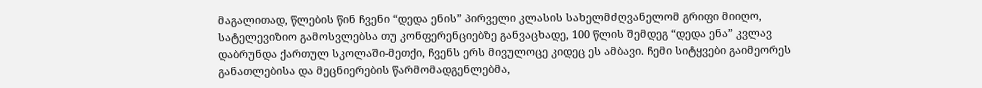მაგალითად, წლების წინ ჩვენი “დედა ენის” პირველი კლასის სახელმძღვანელომ გრიფი მიიღო, სატელევიზიო გამოსვლებსა თუ კონფერენციებზე განვაცხადე, 100 წლის შემდეგ “დედა ენა” კვლავ დაბრუნდა ქართულ სკოლაში-მეთქი, ჩვენს ერს მივულოცე კიდეც ეს ამბავი. ჩემი სიტყვები გაიმეორეს განათლებისა და მეცნიერების წარმომადგენლებმა,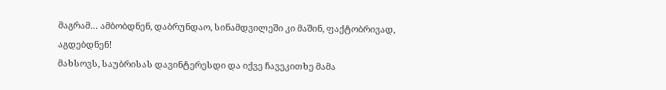მაგრამ… ამბობდნენ, დაბრუნდაო, სინამდვილეში კი მაშინ, ფაქტობრივად, აგდებდნენ!
მახსოვს, საუბრისას დავინტერესდი და იქვე ჩავეკითხე მამა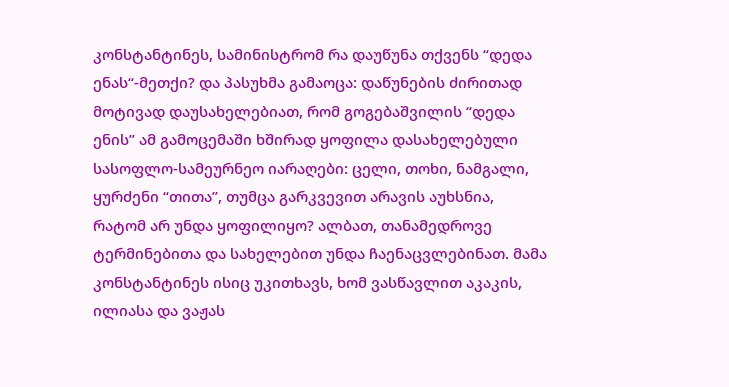კონსტანტინეს, სამინისტრომ რა დაუწუნა თქვენს “დედა ენას“-მეთქი? და პასუხმა გამაოცა: დაწუნების ძირითად მოტივად დაუსახელებიათ, რომ გოგებაშვილის “დედა ენის” ამ გამოცემაში ხშირად ყოფილა დასახელებული სასოფლო-სამეურნეო იარაღები: ცელი, თოხი, ნამგალი, ყურძენი “თითა”, თუმცა გარკვევით არავის აუხსნია, რატომ არ უნდა ყოფილიყო? ალბათ, თანამედროვე ტერმინებითა და სახელებით უნდა ჩაენაცვლებინათ. მამა კონსტანტინეს ისიც უკითხავს, ხომ ვასწავლით აკაკის, ილიასა და ვაჟას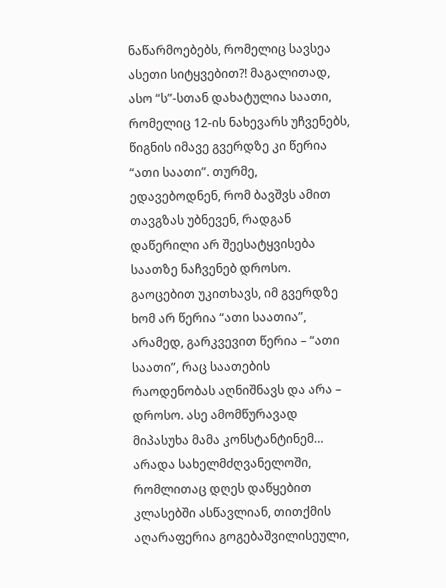ნაწარმოებებს, რომელიც სავსეა ასეთი სიტყვებით?! მაგალითად, ასო “ს”-სთან დახატულია საათი, რომელიც 12-ის ნახევარს უჩვენებს, წიგნის იმავე გვერდზე კი წერია “ათი საათი”. თურმე, ედავებოდნენ, რომ ბავშვს ამით თავგზას უბნევენ, რადგან დაწერილი არ შეესატყვისება საათზე ნაჩვენებ დროსო. გაოცებით უკითხავს, იმ გვერდზე ხომ არ წერია “ათი საათია”, არამედ, გარკვევით წერია – “ათი საათი”, რაც საათების რაოდენობას აღნიშნავს და არა – დროსო. ასე ამომწურავად მიპასუხა მამა კონსტანტინემ… არადა სახელმძღვანელოში, რომლითაც დღეს დაწყებით კლასებში ასწავლიან, თითქმის აღარაფერია გოგებაშვილისეული,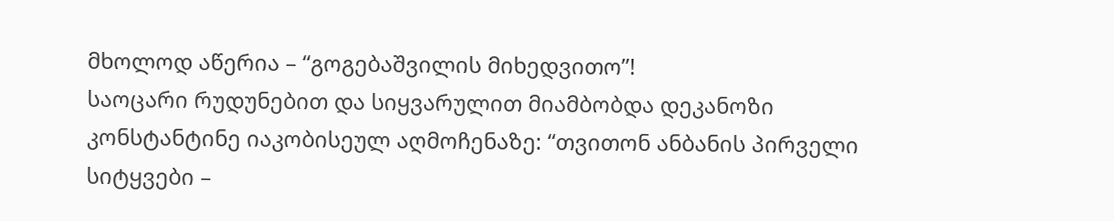მხოლოდ აწერია – “გოგებაშვილის მიხედვითო”!
საოცარი რუდუნებით და სიყვარულით მიამბობდა დეკანოზი კონსტანტინე იაკობისეულ აღმოჩენაზე: “თვითონ ანბანის პირველი სიტყვები –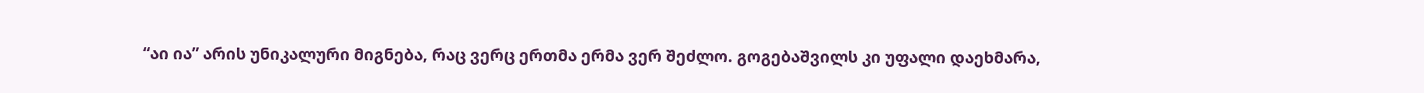“აი ია” არის უნიკალური მიგნება, რაც ვერც ერთმა ერმა ვერ შეძლო. გოგებაშვილს კი უფალი დაეხმარა,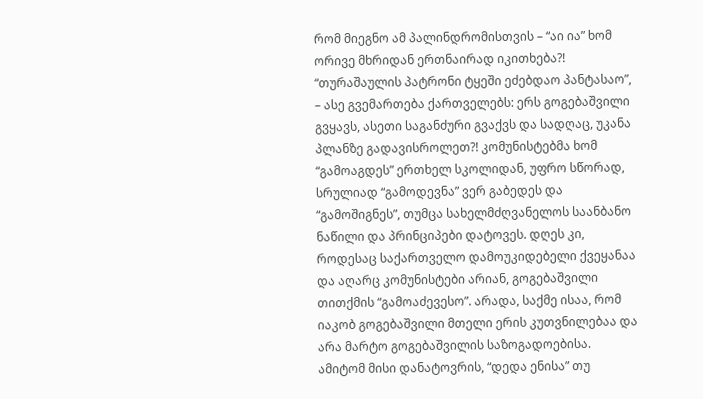რომ მიეგნო ამ პალინდრომისთვის – “აი ია” ხომ ორივე მხრიდან ერთნაირად იკითხება?!
“თურაშაულის პატრონი ტყეში ეძებდაო პანტასაო”, – ასე გვემართება ქართველებს: ერს გოგებაშვილი გვყავს, ასეთი საგანძური გვაქვს და სადღაც, უკანა პლანზე გადავისროლეთ?! კომუნისტებმა ხომ “გამოაგდეს” ერთხელ სკოლიდან, უფრო სწორად, სრულიად “გამოდევნა” ვერ გაბედეს და “გამოშიგნეს”, თუმცა სახელმძღვანელოს საანბანო ნაწილი და პრინციპები დატოვეს. დღეს კი, როდესაც საქართველო დამოუკიდებელი ქვეყანაა და აღარც კომუნისტები არიან, გოგებაშვილი თითქმის “გამოაძევესო”. არადა, საქმე ისაა, რომ იაკობ გოგებაშვილი მთელი ერის კუთვნილებაა და არა მარტო გოგებაშვილის საზოგადოებისა. ამიტომ მისი დანატოვრის, “დედა ენისა” თუ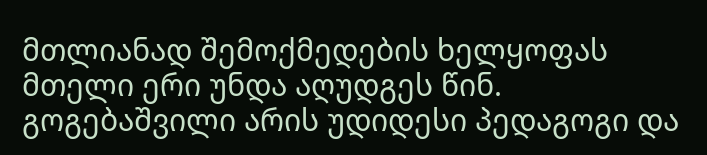მთლიანად შემოქმედების ხელყოფას მთელი ერი უნდა აღუდგეს წინ. გოგებაშვილი არის უდიდესი პედაგოგი და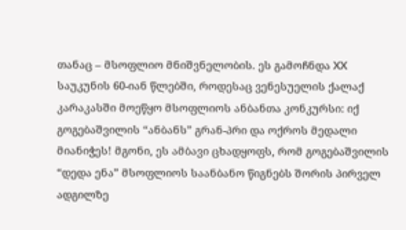თანაც – მსოფლიო მნიშვნელობის. ეს გამოჩნდა XX საუკუნის 60-იან წლებში, როდესაც ვენესუელის ქალაქ კარაკასში მოეწყო მსოფლიოს ანბანთა კონკურსი: იქ გოგებაშვილის “ანბანს” გრან-პრი და ოქროს მედალი მიანიჭეს! მგონი, ეს ამბავი ცხადყოფს, რომ გოგებაშვილის “დედა ენა” მსოფლიოს საანბანო წიგნებს შორის პირველ ადგილზე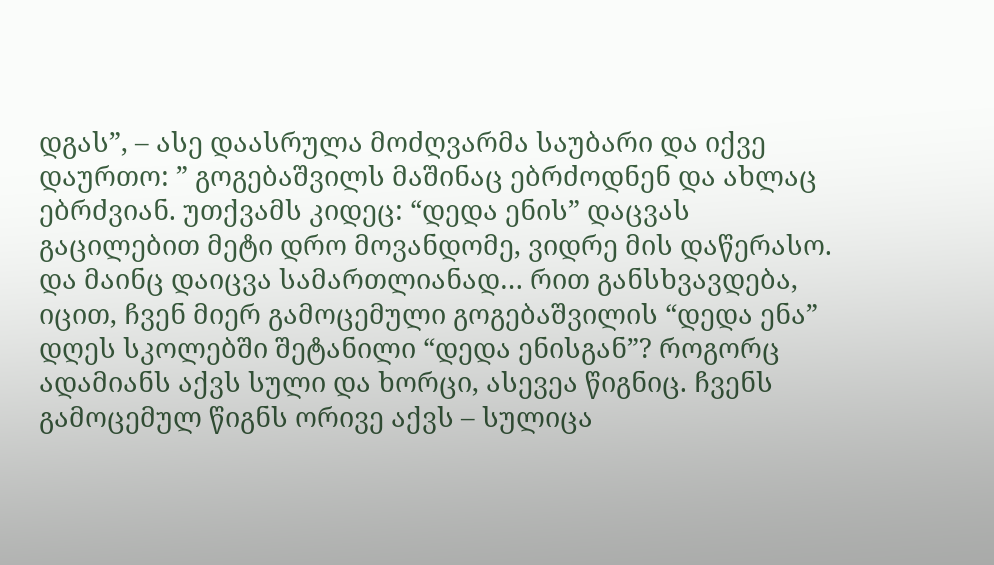დგას”, – ასე დაასრულა მოძღვარმა საუბარი და იქვე დაურთო: ” გოგებაშვილს მაშინაც ებრძოდნენ და ახლაც ებრძვიან. უთქვამს კიდეც: “დედა ენის” დაცვას გაცილებით მეტი დრო მოვანდომე, ვიდრე მის დაწერასო. და მაინც დაიცვა სამართლიანად… რით განსხვავდება, იცით, ჩვენ მიერ გამოცემული გოგებაშვილის “დედა ენა” დღეს სკოლებში შეტანილი “დედა ენისგან”? როგორც ადამიანს აქვს სული და ხორცი, ასევეა წიგნიც. ჩვენს გამოცემულ წიგნს ორივე აქვს – სულიცა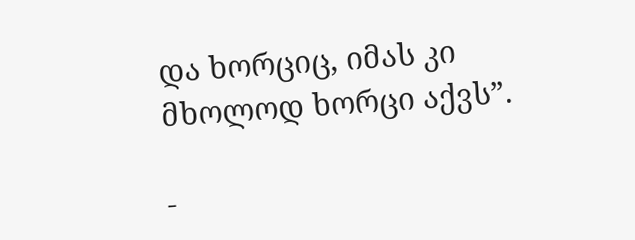და ხორციც, იმას კი მხოლოდ ხორცი აქვს”.

-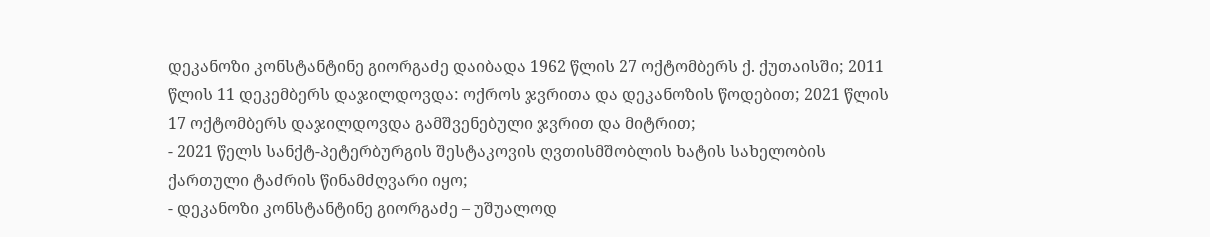დეკანოზი კონსტანტინე გიორგაძე დაიბადა 1962 წლის 27 ოქტომბერს ქ. ქუთაისში; 2011 წლის 11 დეკემბერს დაჯილდოვდა: ოქროს ჯვრითა და დეკანოზის წოდებით; 2021 წლის 17 ოქტომბერს დაჯილდოვდა გამშვენებული ჯვრით და მიტრით;
- 2021 წელს სანქტ-პეტერბურგის შესტაკოვის ღვთისმშობლის ხატის სახელობის ქართული ტაძრის წინამძღვარი იყო;
- დეკანოზი კონსტანტინე გიორგაძე – უშუალოდ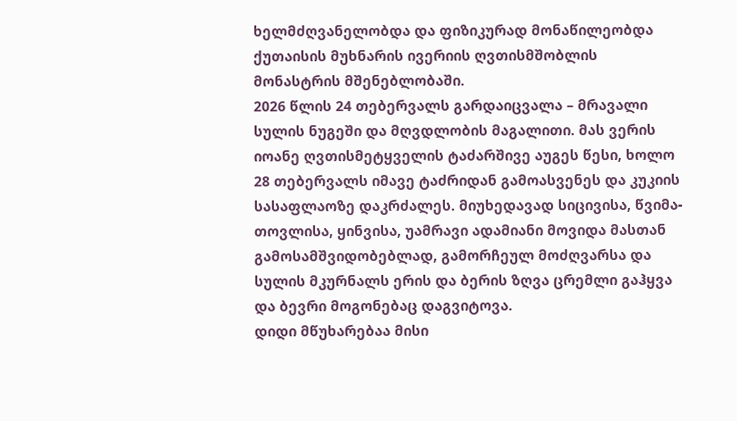ხელმძღვანელობდა და ფიზიკურად მონაწილეობდა ქუთაისის მუხნარის ივერიის ღვთისმშობლის მონასტრის მშენებლობაში.
2026 წლის 24 თებერვალს გარდაიცვალა – მრავალი სულის ნუგეში და მღვდლობის მაგალითი. მას ვერის იოანე ღვთისმეტყველის ტაძარშივე აუგეს წესი, ხოლო 28 თებერვალს იმავე ტაძრიდან გამოასვენეს და კუკიის სასაფლაოზე დაკრძალეს. მიუხედავად სიცივისა, წვიმა-თოვლისა, ყინვისა, უამრავი ადამიანი მოვიდა მასთან გამოსამშვიდობებლად, გამორჩეულ მოძღვარსა და სულის მკურნალს ერის და ბერის ზღვა ცრემლი გაჰყვა და ბევრი მოგონებაც დაგვიტოვა.
დიდი მწუხარებაა მისი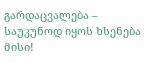გარდაცვალება – საუკუნოდ იყოს ხსენება მისი!